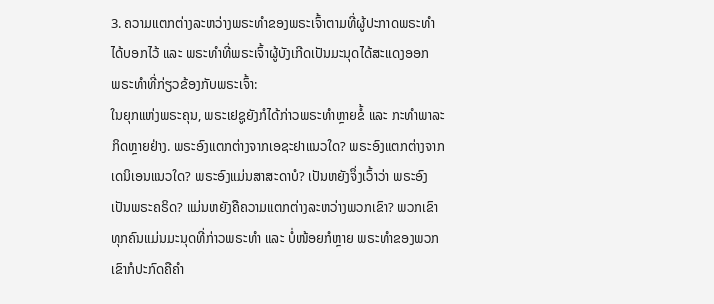3. ຄວາມແຕກຕ່າງລະຫວ່າງພຣະທຳຂອງພຣະເຈົ້າຕາມທີ່ຜູ້ປະກາດພຣະທຳໄດ້ບອກໄວ້ ແລະ ພຣະທຳທີ່ພຣະເຈົ້າຜູ້ບັງເກີດເປັນມະນຸດໄດ້ສະແດງອອກ
ພຣະທຳທີ່ກ່ຽວຂ້ອງກັບພຣະເຈົ້າ:
ໃນຍຸກແຫ່ງພຣະຄຸນ, ພຣະເຢຊູຍັງກໍໄດ້ກ່າວພຣະທໍາຫຼາຍຂໍ້ ແລະ ກະທໍາພາລະກິດຫຼາຍຢ່າງ. ພຣະອົງແຕກຕ່າງຈາກເອຊະຢາແນວໃດ? ພຣະອົງແຕກຕ່າງຈາກເດນິເອນແນວໃດ? ພຣະອົງແມ່ນສາສະດາບໍ? ເປັນຫຍັງຈຶ່ງເວົ້າວ່າ ພຣະອົງເປັນພຣະຄຣິດ? ແມ່ນຫຍັງຄືຄວາມແຕກຕ່າງລະຫວ່າງພວກເຂົາ? ພວກເຂົາທຸກຄົນແມ່ນມະນຸດທີ່ກ່າວພຣະທໍາ ແລະ ບໍ່ໜ້ອຍກໍຫຼາຍ ພຣະທໍາຂອງພວກເຂົາກໍປະກົດຄືຄໍາ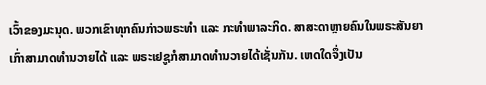ເວົ້າຂອງມະນຸດ. ພວກເຂົາທຸກຄົນກ່າວພຣະທໍາ ແລະ ກະທໍາພາລະກິດ. ສາສະດາຫຼາຍຄົນໃນພຣະສັນຍາເກົ່າສາມາດທໍານວາຍໄດ້ ແລະ ພຣະເຢຊູກໍສາມາດທໍານວາຍໄດ້ເຊັ່ນກັນ. ເຫດໃດຈຶ່ງເປັນ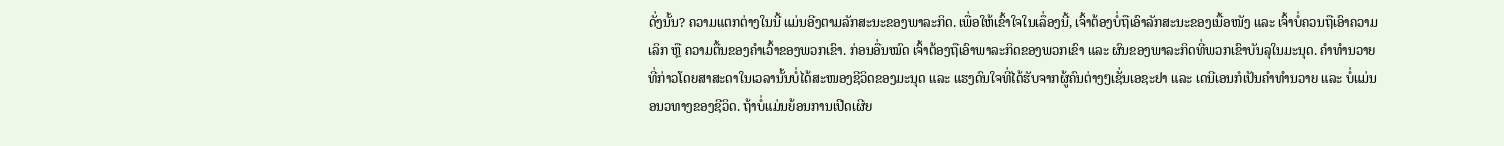ດັ່ງນັ້ນ? ຄວາມແຕກຕ່າງໃນນີ້ ແມ່ນອີງຕາມລັກສະນະຂອງພາລະກິດ. ເພື່ອໃຫ້ເຂົ້າໃຈໃນເລຶ່ອງນີ້, ເຈົ້າຕ້ອງບໍ່ຖືເອົາລັກສະນະຂອງເນື້ອໜັງ ແລະ ເຈົ້າບໍ່ຄວນຖືເອົາຄວາມເລິກ ຫຼື ຄວາມຕື້ນຂອງຄໍາເວົ້າຂອງພວກເຂົາ. ກ່ອນອື່ນໝົດ ເຈົ້າຕ້ອງຖືເອົາພາລະກິດຂອງພວກເຂົາ ແລະ ຜົນຂອງພາລະກິດທີ່ພວກເຂົາບັນລຸໃນມະນຸດ. ຄໍາທໍານວາຍທີ່ກ່າວໂດຍສາສະດາໃນເວລານັ້ນບໍ່ໄດ້ສະໜອງຊີວິດຂອງມະນຸດ ແລະ ແຮງດົນໃຈທີ່ໄດ້ຮັບຈາກຜູ້ຄົນຕ່າງໆເຊັ່ນເອຊະຢາ ແລະ ເດນີເອນກໍເປັນຄໍາທໍານວາຍ ແລະ ບໍ່ແມ່ນອນວທາງຂອງຊີວິດ. ຖ້າບໍ່ແມ່ນຍ້ອນການເປີດເຜີຍ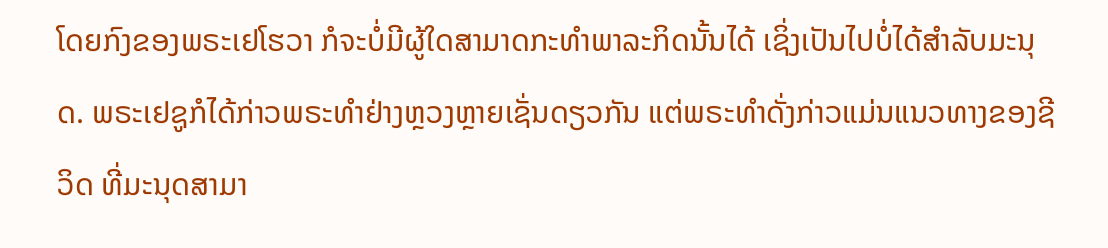ໂດຍກົງຂອງພຣະເຢໂຮວາ ກໍຈະບໍ່ມີຜູ້ໃດສາມາດກະທໍາພາລະກິດນັ້ນໄດ້ ເຊິ່ງເປັນໄປບໍ່ໄດ້ສໍາລັບມະນຸດ. ພຣະເຢຊູກໍໄດ້ກ່າວພຣະທໍາຢ່າງຫຼວງຫຼາຍເຊັ່ນດຽວກັນ ແຕ່ພຣະທໍາດັ່ງກ່າວແມ່ນແນວທາງຂອງຊີວິດ ທີ່ມະນຸດສາມາ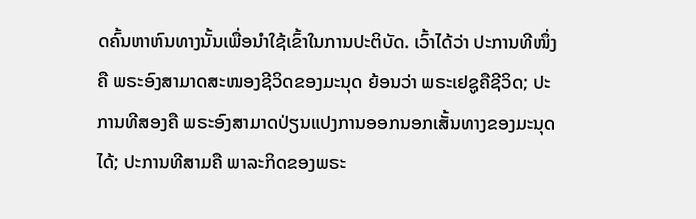ດຄົ້ນຫາຫົນທາງນັ້ນເພື່ອນໍາໃຊ້ເຂົ້າໃນການປະຕິບັດ. ເວົ້າໄດ້ວ່າ ປະການທີໜຶ່ງຄື ພຣະອົງສາມາດສະໜອງຊີວິດຂອງມະນຸດ ຍ້ອນວ່າ ພຣະເຢຊູຄືຊີວິດ; ປະການທີສອງຄື ພຣະອົງສາມາດປ່ຽນແປງການອອກນອກເສັ້ນທາງຂອງມະນຸດໄດ້; ປະການທີສາມຄື ພາລະກິດຂອງພຣະ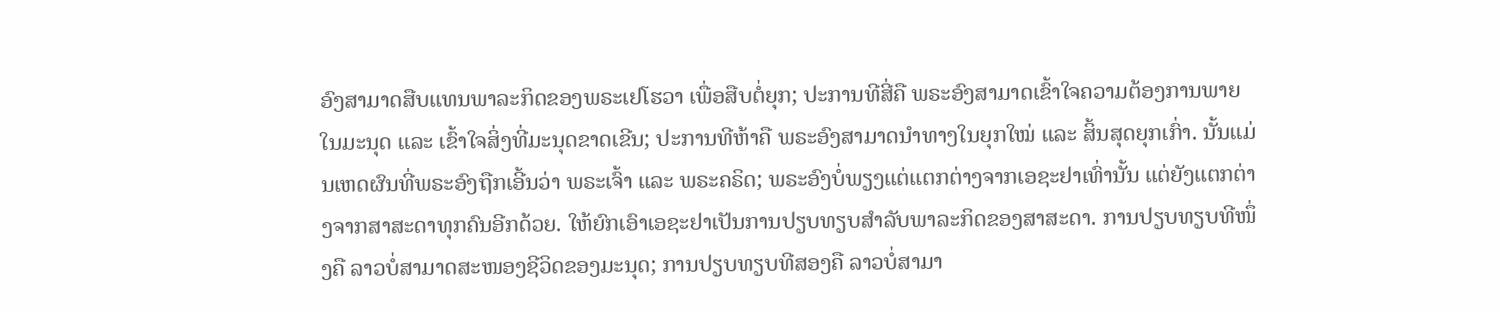ອົງສາມາດສືບແທນພາລະກິດຂອງພຣະເຢໂຮວາ ເພື່ອສືບຕໍ່ຍຸກ; ປະການທີສີ່ຄື ພຣະອົງສາມາດເຂົ້າໃຈຄວາມຕ້ອງການພາຍໃນມະນຸດ ແລະ ເຂົ້າໃຈສິ່ງທີ່ມະນຸດຂາດເຂີນ; ປະການທີຫ້າຄື ພຣະອົງສາມາດນໍາທາງໃນຍຸກໃໝ່ ແລະ ສິ້ນສຸດຍຸກເກົ່າ. ນັ້ນແມ່ນເຫດຜົນທີ່ພຣະອົງຖືກເອີ້ນວ່າ ພຣະເຈົ້າ ແລະ ພຣະຄຣິດ; ພຣະອົງບໍ່ພຽງແຕ່ແຕກຕ່າງຈາກເອຊະຢາເທົ່ານັ້ນ ແຕ່ຍັງແຕກຕ່າງຈາກສາສະດາທຸກຄົນອີກດ້ວຍ. ໃຫ້ຍົກເອົາເອຊະຢາເປັນການປຽບທຽບສໍາລັບພາລະກິດຂອງສາສະດາ. ການປຽບທຽບທີໜຶ່ງຄື ລາວບໍ່ສາມາດສະໜອງຊີວິດຂອງມະນຸດ; ການປຽບທຽບທີສອງຄື ລາວບໍ່ສາມາ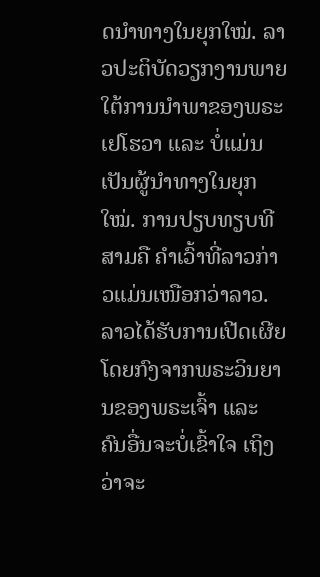ດນໍາທາງໃນຍຸກໃໝ່. ລາວປະຕິບັດວຽກງານພາຍໃຕ້ການນໍາພາຂອງພຣະເຢໂຮວາ ແລະ ບໍ່ແມ່ນເປັນຜູ້ນໍາທາງໃນຍຸກໃໝ່. ການປຽບທຽບທີສາມຄື ຄໍາເວົ້າທີ່ລາວກ່າວແມ່ນເໜືອກວ່າລາວ. ລາວໄດ້ຮັບການເປີດເຜີຍໂດຍກົງຈາກພຣະວິນຍານຂອງພຣະເຈົ້າ ແລະ ຄົນອື່ນຈະບໍ່ເຂົ້າໃຈ ເຖິງວ່າຈະ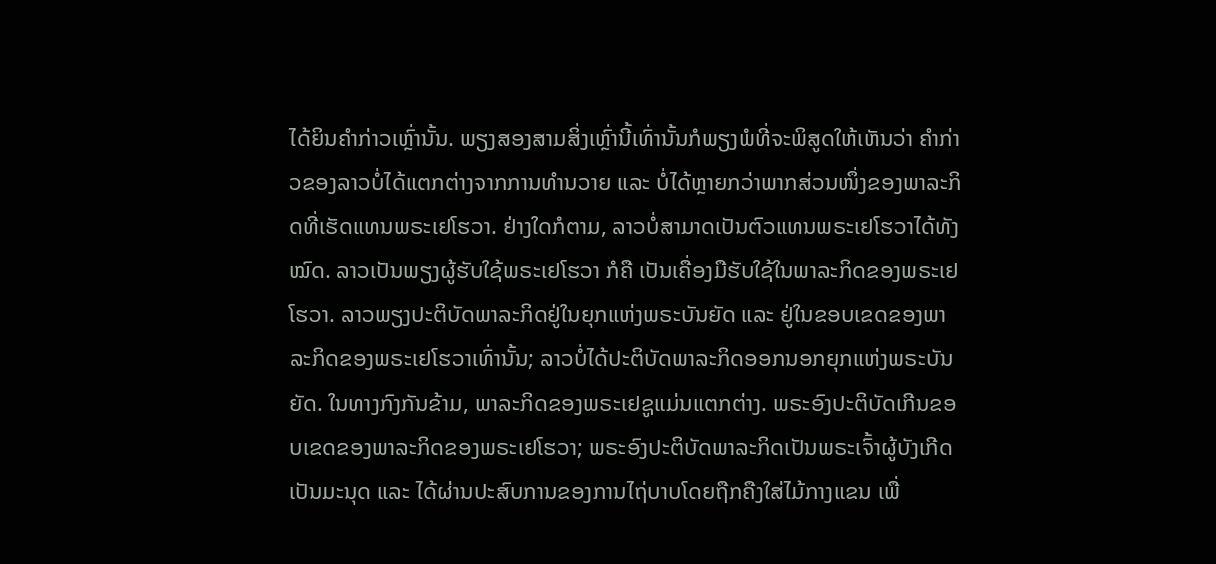ໄດ້ຍິນຄໍາກ່າວເຫຼົ່ານັ້ນ. ພຽງສອງສາມສິ່ງເຫຼົ່ານີ້ເທົ່ານັ້ນກໍພຽງພໍທີ່ຈະພິສູດໃຫ້ເຫັນວ່າ ຄໍາກ່າວຂອງລາວບໍ່ໄດ້ແຕກຕ່າງຈາກການທໍານວາຍ ແລະ ບໍ່ໄດ້ຫຼາຍກວ່າພາກສ່ວນໜຶ່ງຂອງພາລະກິດທີ່ເຮັດແທນພຣະເຢໂຮວາ. ຢ່າງໃດກໍຕາມ, ລາວບໍ່ສາມາດເປັນຕົວແທນພຣະເຢໂຮວາໄດ້ທັງໝົດ. ລາວເປັນພຽງຜູ້ຮັບໃຊ້ພຣະເຢໂຮວາ ກໍຄື ເປັນເຄື່ອງມືຮັບໃຊ້ໃນພາລະກິດຂອງພຣະເຢໂຮວາ. ລາວພຽງປະຕິບັດພາລະກິດຢູ່ໃນຍຸກແຫ່ງພຣະບັນຍັດ ແລະ ຢູ່ໃນຂອບເຂດຂອງພາລະກິດຂອງພຣະເຢໂຮວາເທົ່ານັ້ນ; ລາວບໍ່ໄດ້ປະຕິບັດພາລະກິດອອກນອກຍຸກແຫ່ງພຣະບັນຍັດ. ໃນທາງກົງກັນຂ້າມ, ພາລະກິດຂອງພຣະເຢຊູແມ່ນແຕກຕ່າງ. ພຣະອົງປະຕິບັດເກີນຂອບເຂດຂອງພາລະກິດຂອງພຣະເຢໂຮວາ; ພຣະອົງປະຕິບັດພາລະກິດເປັນພຣະເຈົ້າຜູ້ບັງເກີດເປັນມະນຸດ ແລະ ໄດ້ຜ່ານປະສົບການຂອງການໄຖ່ບາບໂດຍຖືກຄືງໃສ່ໄມ້ກາງແຂນ ເພື່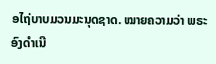ອໄຖ່ບາບມວນມະນຸດຊາດ. ໝາຍຄວາມວ່າ ພຣະອົງດໍາເນີ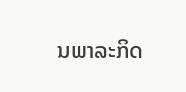ນພາລະກິດ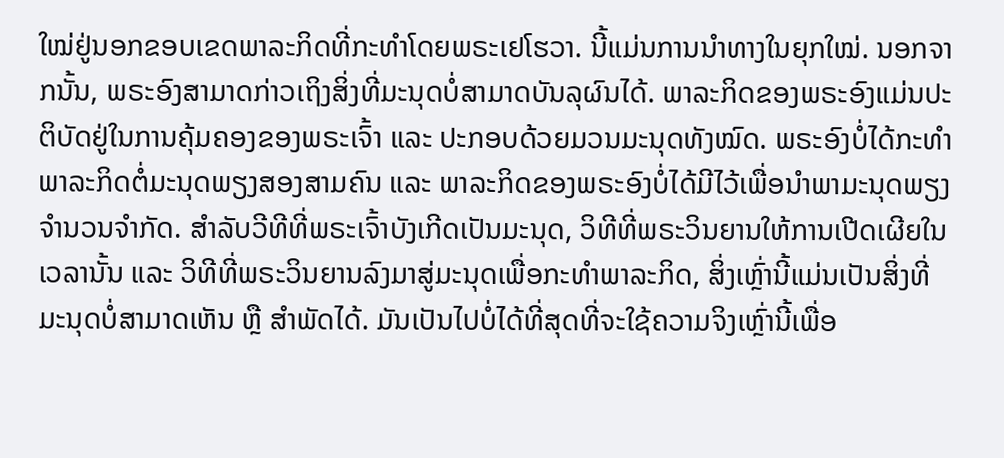ໃໝ່ຢູ່ນອກຂອບເຂດພາລະກິດທີ່ກະທໍາໂດຍພຣະເຢໂຮວາ. ນີ້ແມ່ນການນໍາທາງໃນຍຸກໃໝ່. ນອກຈາກນັ້ນ, ພຣະອົງສາມາດກ່າວເຖິງສິ່ງທີ່ມະນຸດບໍ່ສາມາດບັນລຸຜົນໄດ້. ພາລະກິດຂອງພຣະອົງແມ່ນປະຕິບັດຢູ່ໃນການຄຸ້ມຄອງຂອງພຣະເຈົ້າ ແລະ ປະກອບດ້ວຍມວນມະນຸດທັງໝົດ. ພຣະອົງບໍ່ໄດ້ກະທໍາພາລະກິດຕໍ່ມະນຸດພຽງສອງສາມຄົນ ແລະ ພາລະກິດຂອງພຣະອົງບໍ່ໄດ້ມີໄວ້ເພື່ອນໍາພາມະນຸດພຽງຈໍານວນຈໍາກັດ. ສໍາລັບວີທີທີ່ພຣະເຈົ້າບັງເກີດເປັນມະນຸດ, ວິທີທີ່ພຣະວິນຍານໃຫ້ການເປີດເຜີຍໃນເວລານັ້ນ ແລະ ວິທີທີ່ພຣະວິນຍານລົງມາສູ່ມະນຸດເພື່ອກະທໍາພາລະກິດ, ສິ່ງເຫຼົ່ານີ້ແມ່ນເປັນສິ່ງທີ່ມະນຸດບໍ່ສາມາດເຫັນ ຫຼື ສໍາພັດໄດ້. ມັນເປັນໄປບໍ່ໄດ້ທີ່ສຸດທີ່ຈະໃຊ້ຄວາມຈິງເຫຼົ່ານີ້ເພື່ອ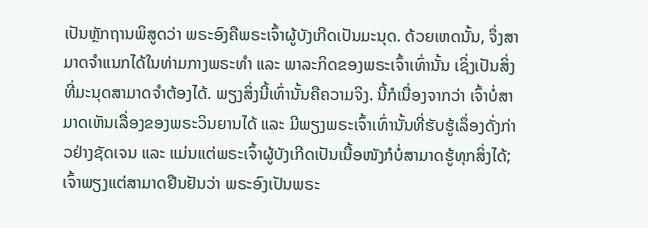ເປັນຫຼັກຖານພິສູດວ່າ ພຣະອົງຄືພຣະເຈົ້າຜູ້ບັງເກີດເປັນມະນຸດ. ດ້ວຍເຫດນັ້ນ, ຈຶ່ງສາມາດຈໍາແນກໄດ້ໃນທ່າມກາງພຣະທໍາ ແລະ ພາລະກິດຂອງພຣະເຈົ້າເທົ່ານັ້ນ ເຊິ່ງເປັນສິ່ງທີ່ມະນຸດສາມາດຈໍາຕ້ອງໄດ້. ພຽງສິ່ງນີ້ເທົ່ານັ້ນຄືຄວາມຈິງ. ນີ້ກໍເນື່ອງຈາກວ່າ ເຈົ້າບໍ່ສາມາດເຫັນເລື່ອງຂອງພຣະວິນຍານໄດ້ ແລະ ມີພຽງພຣະເຈົ້າເທົ່ານັ້ນທີ່ຮັບຮູ້ເລຶ່ອງດັ່ງກ່າວຢ່າງຊັດເຈນ ແລະ ແມ່ນແຕ່ພຣະເຈົ້າຜູ້ບັງເກີດເປັນເນື້ອໜັງກໍບໍ່ສາມາດຮູ້ທຸກສິ່ງໄດ້; ເຈົ້າພຽງແຕ່ສາມາດຢືນຢັນວ່າ ພຣະອົງເປັນພຣະ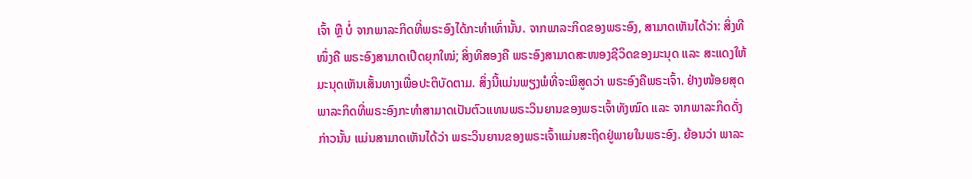ເຈົ້າ ຫຼື ບໍ່ ຈາກພາລະກິດທີ່ພຣະອົງໄດ້ກະທໍາເທົ່ານັ້ນ. ຈາກພາລະກິດຂອງພຣະອົງ, ສາມາດເຫັນໄດ້ວ່າ: ສິ່ງທີໜຶ່ງຄື ພຣະອົງສາມາດເປີດຍຸກໃໝ່; ສິ່ງທີສອງຄື ພຣະອົງສາມາດສະໜອງຊີວິດຂອງມະນຸດ ແລະ ສະແດງໃຫ້ມະນຸດເຫັນເສັ້ນທາງເພື່ອປະຕິບັດຕາມ. ສິ່ງນີ້ແມ່ນພຽງພໍທີ່ຈະພິສູດວ່າ ພຣະອົງຄືພຣະເຈົ້າ. ຢ່າງໜ້ອຍສຸດ ພາລະກິດທີ່ພຣະອົງກະທໍາສາມາດເປັນຕົວແທນພຣະວິນຍານຂອງພຣະເຈົ້າທັງໝົດ ແລະ ຈາກພາລະກິດດັ່ງກ່າວນັ້ນ ແມ່ນສາມາດເຫັນໄດ້ວ່າ ພຣະວິນຍານຂອງພຣະເຈົ້າແມ່ນສະຖິດຢູ່ພາຍໃນພຣະອົງ. ຍ້ອນວ່າ ພາລະ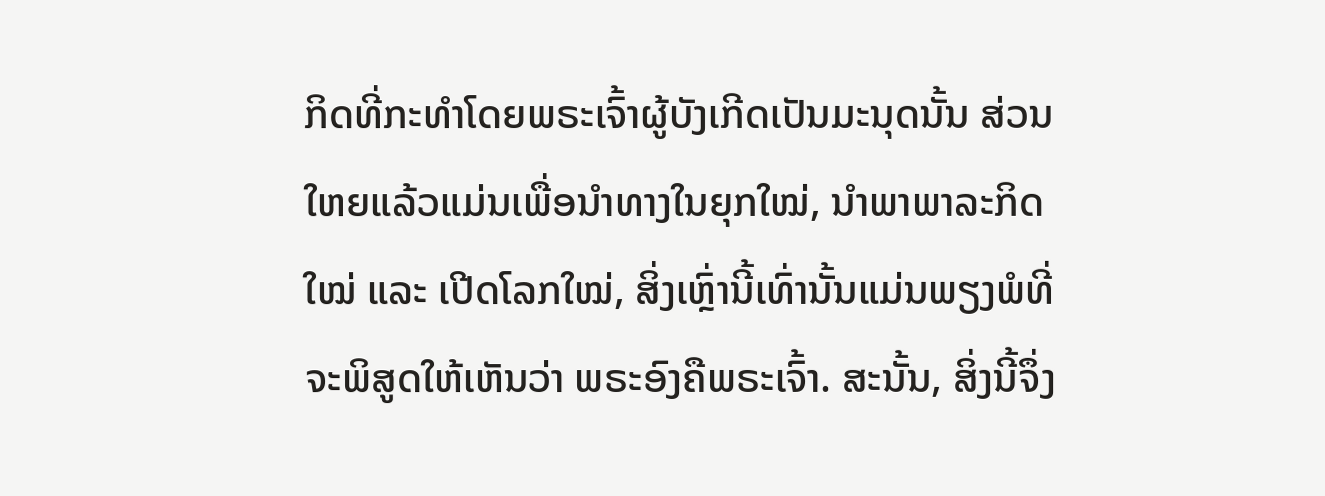ກິດທີ່ກະທໍາໂດຍພຣະເຈົ້າຜູ້ບັງເກີດເປັນມະນຸດນັ້ນ ສ່ວນໃຫຍແລ້ວແມ່ນເພື່ອນໍາທາງໃນຍຸກໃໝ່, ນໍາພາພາລະກິດໃໝ່ ແລະ ເປີດໂລກໃໝ່, ສິ່ງເຫຼົ່ານີ້ເທົ່ານັ້ນແມ່ນພຽງພໍທີ່ຈະພິສູດໃຫ້ເຫັນວ່າ ພຣະອົງຄືພຣະເຈົ້າ. ສະນັ້ນ, ສິ່ງນີ້ຈຶ່ງ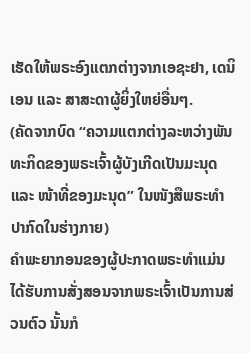ເຮັດໃຫ້ພຣະອົງແຕກຕ່າງຈາກເອຊະຢາ, ເດນິເອນ ແລະ ສາສະດາຜູ້ຍິ່ງໃຫຍ່ອື່ນໆ.
(ຄັດຈາກບົດ “ຄວາມແຕກຕ່າງລະຫວ່າງພັນທະກິດຂອງພຣະເຈົ້າຜູ້ບັງເກີດເປັນມະນຸດ ແລະ ໜ້າທີ່ຂອງມະນຸດ” ໃນໜັງສືພຣະທໍາປາກົດໃນຮ່າງກາຍ)
ຄຳພະຍາກອນຂອງຜູ້ປະກາດພຣະທຳແມ່ນໄດ້ຮັບການສັ່ງສອນຈາກພຣະເຈົ້າເປັນການສ່ວນຕົວ ນັ້ນກໍ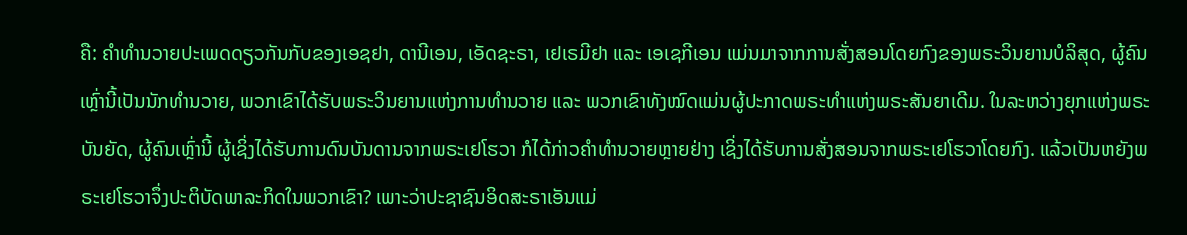ຄື: ຄຳທຳນວາຍປະເພດດຽວກັນກັບຂອງເອຊຢາ, ດານີເອນ, ເອັດຊະຣາ, ເຢເຣມີຢາ ແລະ ເອເຊກີເອນ ແມ່ນມາຈາກການສັ່ງສອນໂດຍກົງຂອງພຣະວິນຍານບໍລິສຸດ, ຜູ້ຄົນເຫຼົ່ານີ້ເປັນນັກທຳນວາຍ, ພວກເຂົາໄດ້ຮັບພຣະວິນຍານແຫ່ງການທຳນວາຍ ແລະ ພວກເຂົາທັງໝົດແມ່ນຜູ້ປະກາດພຣະທຳແຫ່ງພຣະສັນຍາເດີມ. ໃນລະຫວ່າງຍຸກແຫ່ງພຣະບັນຍັດ, ຜູ້ຄົນເຫຼົ່ານີ້ ຜູ້ເຊິ່ງໄດ້ຮັບການດົນບັນດານຈາກພຣະເຢໂຮວາ ກໍໄດ້ກ່າວຄຳທຳນວາຍຫຼາຍຢ່າງ ເຊິ່ງໄດ້ຮັບການສັ່ງສອນຈາກພຣະເຢໂຮວາໂດຍກົງ. ແລ້ວເປັນຫຍັງພຣະເຢໂຮວາຈຶ່ງປະຕິບັດພາລະກິດໃນພວກເຂົາ? ເພາະວ່າປະຊາຊົນອິດສະຣາເອັນແມ່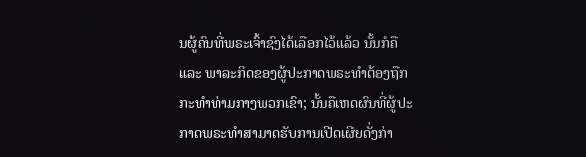ນຜູ້ຄົນທີ່ພຣະເຈົ້າຊົງໄດ້ເລືອກໄວ້ແລ້ວ ນັ້ນກໍຄື ແລະ ພາລະກິດຂອງຜູ້ປະກາດພຣະທຳຕ້ອງຖືກກະທຳທ່າມກາງພວກເຂົາ; ນັ້ນຄືເຫດຜົນທີ່ຜູ້ປະກາດພຣະທໍາສາມາດຮັບການເປີດເຜີຍດັ່ງກ່າ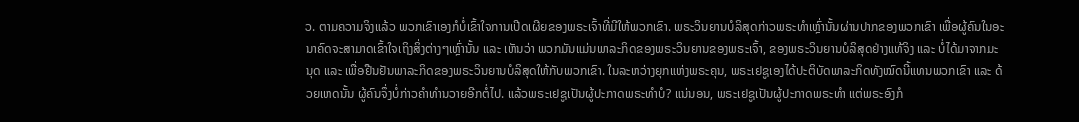ວ. ຕາມຄວາມຈິງແລ້ວ ພວກເຂົາເອງກໍບໍ່ເຂົ້າໃຈການເປີດເຜີຍຂອງພຣະເຈົ້າທີ່ມີໃຫ້ພວກເຂົາ. ພຣະວິນຍານບໍລິສຸດກ່າວພຣະທຳເຫຼົ່ານັ້ນຜ່ານປາກຂອງພວກເຂົາ ເພື່ອຜູ້ຄົນໃນອະນາຄົດຈະສາມາດເຂົ້າໃຈເຖິງສິ່ງຕ່າງໆເຫຼົ່ານັ້ນ ແລະ ເຫັນວ່າ ພວກມັນແມ່ນພາລະກິດຂອງພຣະວິນຍານຂອງພຣະເຈົ້າ, ຂອງພຣະວິນຍານບໍລິສຸດຢ່າງແທ້ຈິງ ແລະ ບໍ່ໄດ້ມາຈາກມະນຸດ ແລະ ເພື່ອຢືນຢັນພາລະກິດຂອງພຣະວິນຍານບໍລິສຸດໃຫ້ກັບພວກເຂົາ. ໃນລະຫວ່າງຍຸກແຫ່ງພຣະຄຸນ, ພຣະເຢຊູເອງໄດ້ປະຕິບັດພາລະກິດທັງໝົດນີ້ແທນພວກເຂົາ ແລະ ດ້ວຍເຫດນັ້ນ ຜູ້ຄົນຈຶ່ງບໍ່ກ່າວຄຳທຳນວາຍອີກຕໍ່ໄປ. ແລ້ວພຣະເຢຊູເປັນຜູ້ປະກາດພຣະທຳບໍ? ແນ່ນອນ, ພຣະເຢຊູເປັນຜູ້ປະກາດພຣະທຳ ແຕ່ພຣະອົງກໍ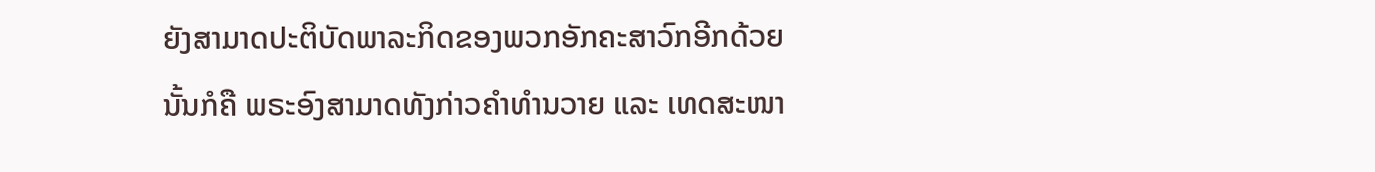ຍັງສາມາດປະຕິບັດພາລະກິດຂອງພວກອັກຄະສາວົກອີກດ້ວຍ ນັ້ນກໍຄື ພຣະອົງສາມາດທັງກ່າວຄຳທຳນວາຍ ແລະ ເທດສະໜາ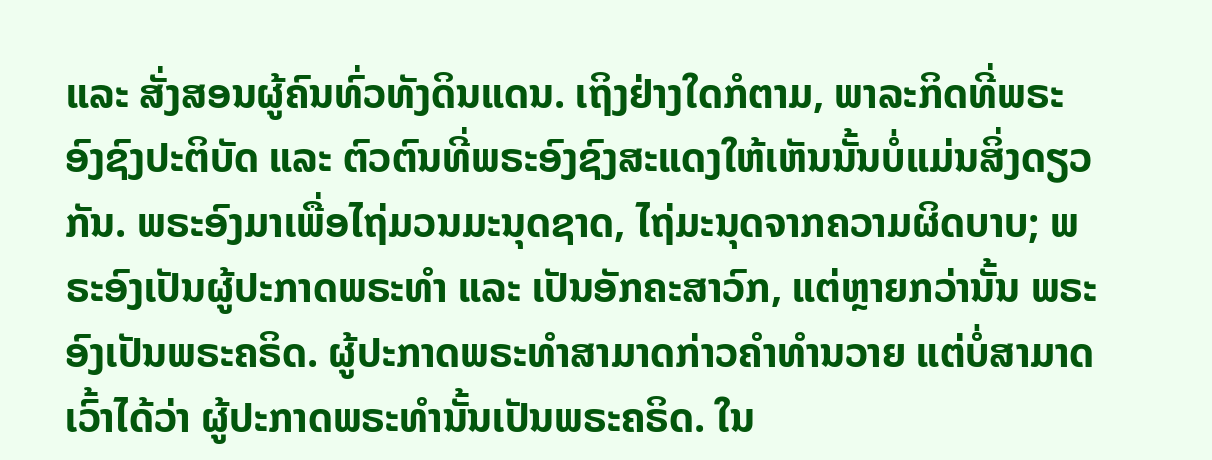ແລະ ສັ່ງສອນຜູ້ຄົນທົ່ວທັງດິນແດນ. ເຖິງຢ່າງໃດກໍຕາມ, ພາລະກິດທີ່ພຣະອົງຊົງປະຕິບັດ ແລະ ຕົວຕົນທີ່ພຣະອົງຊົງສະແດງໃຫ້ເຫັນນັ້ນບໍ່ແມ່ນສິ່ງດຽວກັນ. ພຣະອົງມາເພື່ອໄຖ່ມວນມະນຸດຊາດ, ໄຖ່ມະນຸດຈາກຄວາມຜິດບາບ; ພຣະອົງເປັນຜູ້ປະກາດພຣະທຳ ແລະ ເປັນອັກຄະສາວົກ, ແຕ່ຫຼາຍກວ່ານັ້ນ ພຣະອົງເປັນພຣະຄຣິດ. ຜູ້ປະກາດພຣະທຳສາມາດກ່າວຄຳທຳນວາຍ ແຕ່ບໍ່ສາມາດເວົ້າໄດ້ວ່າ ຜູ້ປະກາດພຣະທຳນັ້ນເປັນພຣະຄຣິດ. ໃນ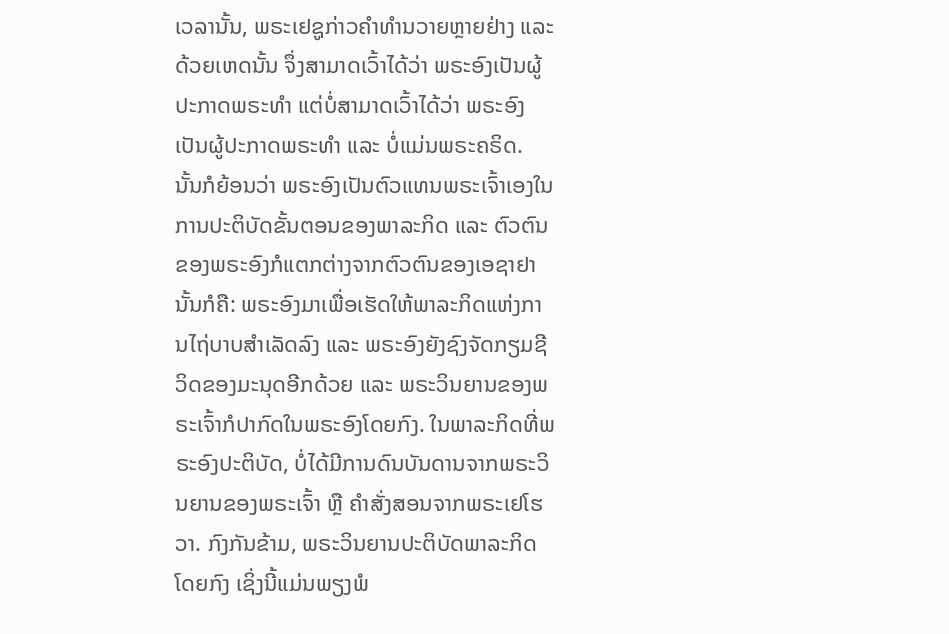ເວລານັ້ນ, ພຣະເຢຊູກ່າວຄຳທຳນວາຍຫຼາຍຢ່າງ ແລະ ດ້ວຍເຫດນັ້ນ ຈຶ່ງສາມາດເວົ້າໄດ້ວ່າ ພຣະອົງເປັນຜູ້ປະກາດພຣະທຳ ແຕ່ບໍ່ສາມາດເວົ້າໄດ້ວ່າ ພຣະອົງເປັນຜູ້ປະກາດພຣະທຳ ແລະ ບໍ່ແມ່ນພຣະຄຣິດ. ນັ້ນກໍຍ້ອນວ່າ ພຣະອົງເປັນຕົວແທນພຣະເຈົ້າເອງໃນການປະຕິບັດຂັ້ນຕອນຂອງພາລະກິດ ແລະ ຕົວຕົນຂອງພຣະອົງກໍແຕກຕ່າງຈາກຕົວຕົນຂອງເອຊາຢາ ນັ້ນກໍຄື: ພຣະອົງມາເພື່ອເຮັດໃຫ້ພາລະກິດແຫ່ງການໄຖ່ບາບສຳເລັດລົງ ແລະ ພຣະອົງຍັງຊົງຈັດກຽມຊີວິດຂອງມະນຸດອີກດ້ວຍ ແລະ ພຣະວິນຍານຂອງພຣະເຈົ້າກໍປາກົດໃນພຣະອົງໂດຍກົງ. ໃນພາລະກິດທີ່ພຣະອົງປະຕິບັດ, ບໍ່ໄດ້ມີການດົນບັນດານຈາກພຣະວິນຍານຂອງພຣະເຈົ້າ ຫຼື ຄຳສັ່ງສອນຈາກພຣະເຢໂຮວາ. ກົງກັນຂ້າມ, ພຣະວິນຍານປະຕິບັດພາລະກິດໂດຍກົງ ເຊິ່ງນີ້ແມ່ນພຽງພໍ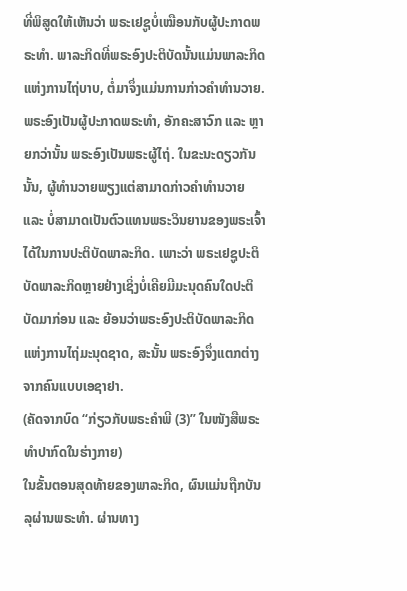ທີ່ພິສູດໃຫ້ເຫັນວ່າ ພຣະເຢຊູບໍ່ເໝືອນກັບຜູ້ປະກາດພຣະທຳ. ພາລະກິດທີ່ພຣະອົງປະຕິບັດນັ້ນແມ່ນພາລະກິດແຫ່ງການໄຖ່ບາບ, ຕໍ່ມາຈຶ່ງແມ່ນການກ່າວຄຳທຳນວາຍ. ພຣະອົງເປັນຜູ້ປະກາດພຣະທຳ, ອັກຄະສາວົກ ແລະ ຫຼາຍກວ່ານັ້ນ ພຣະອົງເປັນພຣະຜູ້ໄຖ່. ໃນຂະນະດຽວກັນນັ້ນ, ຜູ້ທຳນວາຍພຽງແຕ່ສາມາດກ່າວຄຳທຳນວາຍ ແລະ ບໍ່ສາມາດເປັນຕົວແທນພຣະວິນຍານຂອງພຣະເຈົ້າໄດ້ໃນການປະຕິບັດພາລະກິດ. ເພາະວ່າ ພຣະເຢຊູປະຕິບັດພາລະກິດຫຼາຍຢ່າງເຊິ່ງບໍ່ເຄີຍມີມະນຸດຄົນໃດປະຕິບັດມາກ່ອນ ແລະ ຍ້ອນວ່າພຣະອົງປະຕິບັດພາລະກິດແຫ່ງການໄຖ່ມະນຸດຊາດ, ສະນັ້ນ ພຣະອົງຈຶ່ງແຕກຕ່າງຈາກຄົນແບບເອຊາຢາ.
(ຄັດຈາກບົດ “ກ່ຽວກັບພຣະຄຳພີ (3)” ໃນໜັງສືພຣະທໍາປາກົດໃນຮ່າງກາຍ)
ໃນຂັ້ນຕອນສຸດທ້າຍຂອງພາລະກິດ, ຜົນແມ່ນຖືກບັນລຸຜ່ານພຣະທຳ. ຜ່ານທາງ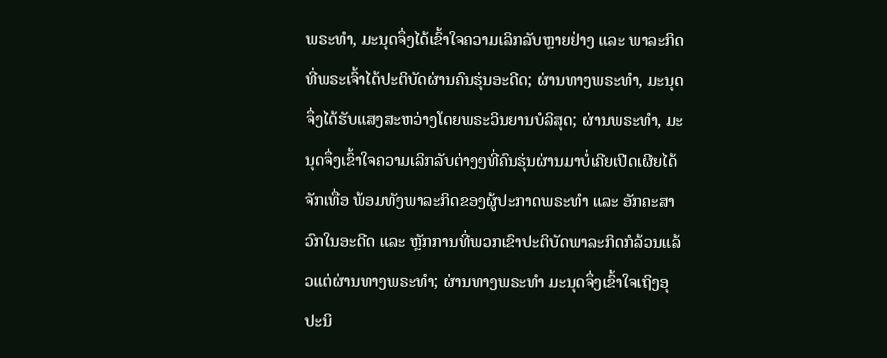ພຣະທຳ, ມະນຸດຈຶ່ງໄດ້ເຂົ້າໃຈຄວາມເລິກລັບຫຼາຍຢ່າງ ແລະ ພາລະກິດທີ່ພຣະເຈົ້າໄດ້ປະຕິບັດຜ່ານຄົນຮຸ່ນອະດີດ; ຜ່ານທາງພຣະທຳ, ມະນຸດຈຶ່ງໄດ້ຮັບແສງສະຫວ່າງໂດຍພຣະວິນຍານບໍລິສຸດ; ຜ່ານພຣະທຳ, ມະນຸດຈຶ່ງເຂົ້າໃຈຄວາມເລິກລັບຕ່າງໆທີ່ຄົນຮຸ່ນຜ່ານມາບໍ່ເຄີຍເປີດເຜີຍໄດ້ຈັກເທື່ອ ພ້ອມທັງພາລະກິດຂອງຜູ້ປະກາດພຣະທຳ ແລະ ອັກຄະສາວົກໃນອະດີດ ແລະ ຫຼັກການທີ່ພວກເຂົາປະຕິບັດພາລະກິດກໍລ້ວນແລ້ວແຕ່ຜ່ານທາງພຣະທໍາ; ຜ່ານທາງພຣະທຳ ມະນຸດຈຶ່ງເຂົ້າໃຈເຖິງອຸປະນິ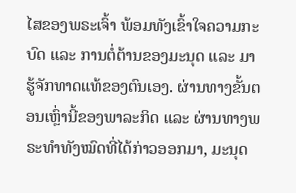ໄສຂອງພຣະເຈົ້າ ພ້ອມທັງເຂົ້າໃຈຄວາມກະບົດ ແລະ ການຕໍ່ຕ້ານຂອງມະນຸດ ແລະ ມາຮູ້ຈັກທາດແທ້ຂອງຕົນເອງ. ຜ່ານທາງຂັ້ນຕອນເຫຼົ່ານີ້ຂອງພາລະກິດ ແລະ ຜ່ານທາງພຣະທຳທັງໝົດທີ່ໄດ້ກ່າວອອກມາ, ມະນຸດ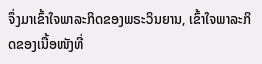ຈຶ່ງມາເຂົ້າໃຈພາລະກິດຂອງພຣະວິນຍານ, ເຂົ້າໃຈພາລະກິດຂອງເນື້ອໜັງທີ່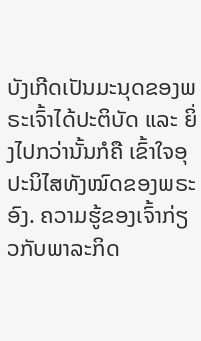ບັງເກີດເປັນມະນຸດຂອງພຣະເຈົ້າໄດ້ປະຕິບັດ ແລະ ຍິ່ງໄປກວ່ານັ້ນກໍຄື ເຂົ້າໃຈອຸປະນິໄສທັງໝົດຂອງພຣະອົງ. ຄວາມຮູ້ຂອງເຈົ້າກ່ຽວກັບພາລະກິດ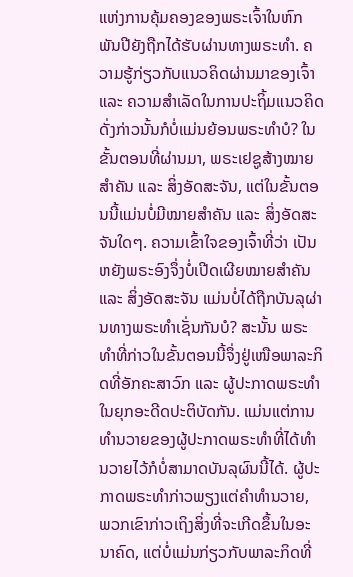ແຫ່ງການຄຸ້ມຄອງຂອງພຣະເຈົ້າໃນຫົກພັນປີຍັງຖືກໄດ້ຮັບຜ່ານທາງພຣະທຳ. ຄວາມຮູ້ກ່ຽວກັບແນວຄິດຜ່ານມາຂອງເຈົ້າ ແລະ ຄວາມສຳເລັດໃນການປະຖິ້ມແນວຄິດດັ່ງກ່າວນັ້ນກໍບໍ່ແມ່ນຍ້ອນພຣະທຳບໍ? ໃນຂັ້ນຕອນທີ່ຜ່ານມາ, ພຣະເຢຊູສ້າງໝາຍສຳຄັນ ແລະ ສິ່ງອັດສະຈັນ, ແຕ່ໃນຂັ້ນຕອນນີ້ແມ່ນບໍ່ມີໝາຍສຳຄັນ ແລະ ສິ່ງອັດສະຈັນໃດໆ. ຄວາມເຂົ້າໃຈຂອງເຈົ້າທີ່ວ່າ ເປັນຫຍັງພຣະອົງຈຶ່ງບໍ່ເປີດເຜີຍໝາຍສຳຄັນ ແລະ ສິ່ງອັດສະຈັນ ແມ່ນບໍ່ໄດ້ຖືກບັນລຸຜ່ານທາງພຣະທຳເຊັ່ນກັນບໍ? ສະນັ້ນ ພຣະທຳທີ່ກ່າວໃນຂັ້ນຕອນນີ້ຈຶ່ງຢູ່ເໜືອພາລະກິດທີ່ອັກຄະສາວົກ ແລະ ຜູ້ປະກາດພຣະທຳໃນຍຸກອະດີດປະຕິບັດກັນ. ແມ່ນແຕ່ການທຳນວາຍຂອງຜູ້ປະກາດພຣະທຳທີ່ໄດ້ທໍານວາຍໄວ້ກໍບໍ່ສາມາດບັນລຸຜົນນີ້ໄດ້. ຜູ້ປະກາດພຣະທຳກ່າວພຽງແຕ່ຄຳທຳນວາຍ, ພວກເຂົາກ່າວເຖິງສິ່ງທີ່ຈະເກີດຂຶ້ນໃນອະນາຄົດ, ແຕ່ບໍ່ແມ່ນກ່ຽວກັບພາລະກິດທີ່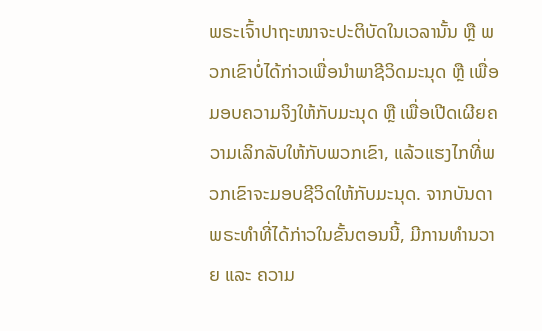ພຣະເຈົ້າປາຖະໜາຈະປະຕິບັດໃນເວລານັ້ນ ຫຼື ພວກເຂົາບໍ່ໄດ້ກ່າວເພື່ອນໍາພາຊີວິດມະນຸດ ຫຼື ເພື່ອມອບຄວາມຈິງໃຫ້ກັບມະນຸດ ຫຼື ເພື່ອເປີດເຜີຍຄວາມເລິກລັບໃຫ້ກັບພວກເຂົາ, ແລ້ວແຮງໄກທີ່ພວກເຂົາຈະມອບຊີວິດໃຫ້ກັບມະນຸດ. ຈາກບັນດາພຣະທຳທີ່ໄດ້ກ່າວໃນຂັ້ນຕອນນີ້, ມີການທຳນວາຍ ແລະ ຄວາມ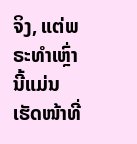ຈິງ, ແຕ່ພຣະທຳເຫຼົ່ານີ້ແມ່ນເຮັດໜ້າທີ່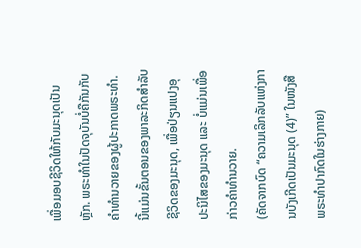ເພື່ອມອບຊີວິດໃຫ້ກັບມະນຸດເປັນຫຼັກ. ພຣະທຳໃນປັດຈຸບັນບໍ່ຄືກັນກັບຄຳທຳນວາຍຂອງຜູ້ປະກາດພຣະທຳ. ນີ້ແມ່ນຂັ້ນຕອນຂອງພາລະກິດສຳລັບຊີວິດຂອງມະນຸດ, ເພື່ອປ່ຽນແປງອຸປະນິໄສຂອງມະນຸດ ແລະ ບໍ່ແມ່ນເພື່ອກ່າວຄຳທຳນວາຍ.
(ຄັດຈາກບົດ “ຄວາມເລິກລັບແຫ່ງການບັງເກີດເປັນມະນຸດ (4)” ໃນໜັງສືພຣະທໍາປາກົດໃນຮ່າງກາຍ)